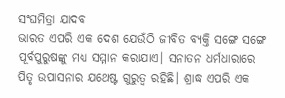ସଂଘମିତ୍ରା ଯାଦବ
ଭାରତ ଏପରି ଏକ ଦେଶ ଯେଉଁଠି ଜୀବିତ ବ୍ୟକ୍ତି ସଙ୍ଗେ ସଙ୍ଗେ ପୂର୍ବପୁରୁଷଙ୍କୁ ମଧ୍ୟ ସମ୍ମାନ କରାଯାଏ। ସନାତନ ଧର୍ମଧାରାରେ ପିତୃ ଉପାସନାର ଯଥେଷ୍ଟ ଗୁରୁତ୍ଵ ରହିଛି। ଶ୍ରାଦ୍ଧ ଏପରି ଏକ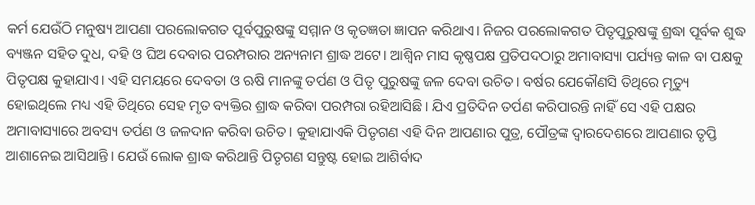କର୍ମ ଯେଉଁଠି ମନୁଷ୍ୟ ଆପଣା ପରଲୋକଗତ ପୂର୍ବପୁରୁଷଙ୍କୁ ସମ୍ମାନ ଓ କୃତଜ୍ଞତା ଜ୍ଞାପନ କରିଥାଏ। ନିଜର ପରଲୋକଗତ ପିତୃପୁରୁଷଙ୍କୁ ଶ୍ରଦ୍ଧା ପୂର୍ବକ ଶୁଦ୍ଧ ବ୍ୟଞ୍ଜନ ସହିତ ଦୁଧ, ଦହି ଓ ଘିଅ ଦେବାର ପରମ୍ପରାର ଅନ୍ୟନାମ ଶ୍ରାଦ୍ଧ ଅଟେ। ଆଶ୍ୱିନ ମାସ କୃଷ୍ଣପକ୍ଷ ପ୍ରତିପଦଠାରୁ ଅମାବାସ୍ୟା ପର୍ଯ୍ୟନ୍ତ କାଳ ବା ପକ୍ଷକୁ ପିତୃପକ୍ଷ କୁହାଯାଏ। ଏହି ସମୟରେ ଦେବତା ଓ ଋଷି ମାନଙ୍କୁ ତର୍ପଣ ଓ ପିତୃ ପୁରୁଷଙ୍କୁ ଜଳ ଦେବା ଉଚିତ। ବର୍ଷର ଯେକୌଣସି ତିଥିରେ ମୃତ୍ୟୁ ହୋଇଥିଲେ ମଧ୍ୟ ଏହି ତିଥିରେ ସେହ ମୃତ ବ୍ୟକ୍ତିର ଶ୍ରାଦ୍ଧ କରିବା ପରମ୍ପରା ରହିଆସିଛି। ଯିଏ ପ୍ରତିଦିନ ତର୍ପଣ କରିପାରନ୍ତି ନାହିଁ ସେ ଏହି ପକ୍ଷର ଅମାବାସ୍ୟାରେ ଅବସ୍ୟ ତର୍ପଣ ଓ ଜଳଦାନ କରିବା ଉଚିତ। କୁହାଯାଏକି ପିତୃଗଣ ଏହି ଦିନ ଆପଣାର ପୁତ୍ର, ପୌତ୍ରଙ୍କ ଦ୍ବାରଦେଶରେ ଆପଣାର ତୃପ୍ତି ଆଶାନେଇ ଆସିଥାନ୍ତି। ଯେଉଁ ଲୋକ ଶ୍ରାଦ୍ଧ କରିଥାନ୍ତି ପିତୃଗଣ ସନ୍ତୁଷ୍ଟ ହୋଇ ଆଶିର୍ବାଦ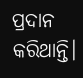ପ୍ରଦାନ କରିଥାନ୍ତି।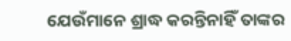ଯେଉଁମାନେ ଶ୍ରାଦ୍ଧ କରନ୍ତିନାହିଁ ତାଙ୍କର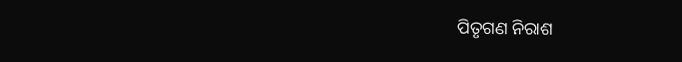ପିତୃଗଣ ନିରାଶ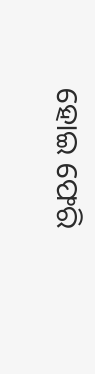ହୋଇ ଫେରି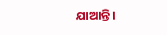ଯାଆନ୍ତି।